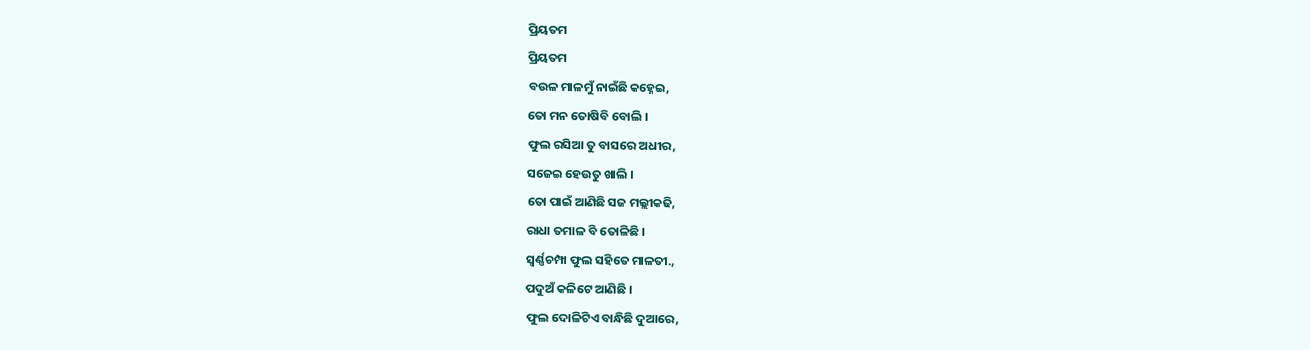ପ୍ରିୟତମ
ପ୍ରିୟତମ
ବଉଳ ମାଳମୁଁ ନାଇଁଛି କହ୍ନେଇ,
ତୋ ମନ ତୋଷିବି ବୋଲି ।
ଫୁଲ ରସିଆ ତୁ ବାସରେ ଅଧୀର,
ସଜେଇ ହେଉତୁ ଖାଲି ।
ତୋ ପାଇଁ ଆଣିଛି ସଜ ମଲ୍ଲୀକଢି,
ରାଧା ତମାଳ ବି ତୋଳିଛି ।
ସ୍ବର୍ଣ୍ଣଚମ୍ପା ଫୁଲ ସହିତେ ମାଳତୀ.,
ପଦୁଅଁ କଳିଟେ ଆଣିଛି ।
ଫୁଲ ଦୋଳିଟିଏ ବାନ୍ଧିଛି ଦୁଆରେ,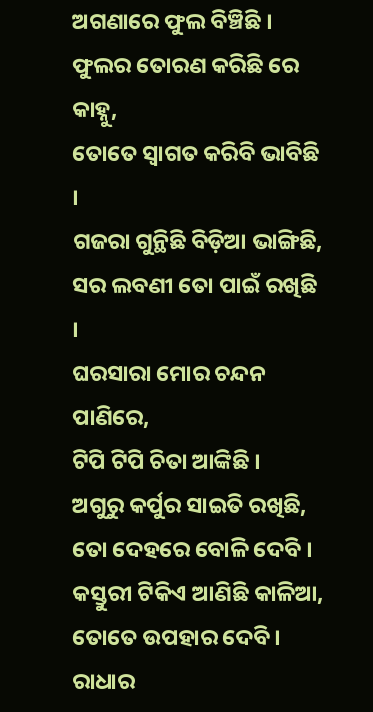ଅଗଣାରେ ଫୁଲ ବିଞ୍ଚିଛି ।
ଫୁଲର ତୋରଣ କରିଛି ରେ କାହ୍ନୁ,
ତୋତେ ସ୍ୱାଗତ କରିବି ଭାବିଛି ।
ଗଜରା ଗୁନ୍ଥିଛି ବିଡ଼ିଆ ଭାଙ୍ଗିଛି,
ସର ଲବଣୀ ତୋ ପାଇଁ ରଖିଛି ।
ଘରସାରା ମୋର ଚନ୍ଦନ ପାଣିରେ,
ଟିପି ଟିପି ଚିତା ଆଙ୍କିଛି ।
ଅଗୁରୁ କର୍ପୁର ସାଇତି ରଖିଛି,
ତୋ ଦେହରେ ବୋଳି ଦେବି ।
କସ୍ତୁରୀ ଟିକିଏ ଆଣିଛି କାଳିଆ,
ତୋତେ ଉପହାର ଦେବି ।
ରାଧାର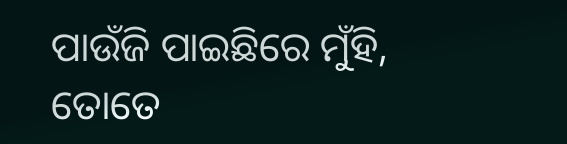ପାଉଁଜି ପାଇଛିରେ ମୁଁହି,
ତୋତେ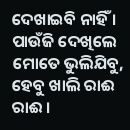ଦେଖାଇବି ନାହିଁ ।
ପାଉଁଜି ଦେଖିଲେ ମୋତେ ଭୁଲିଯିବୁ,
ହେବୁ ଖାଲି ରାଈ ରାଈ ।